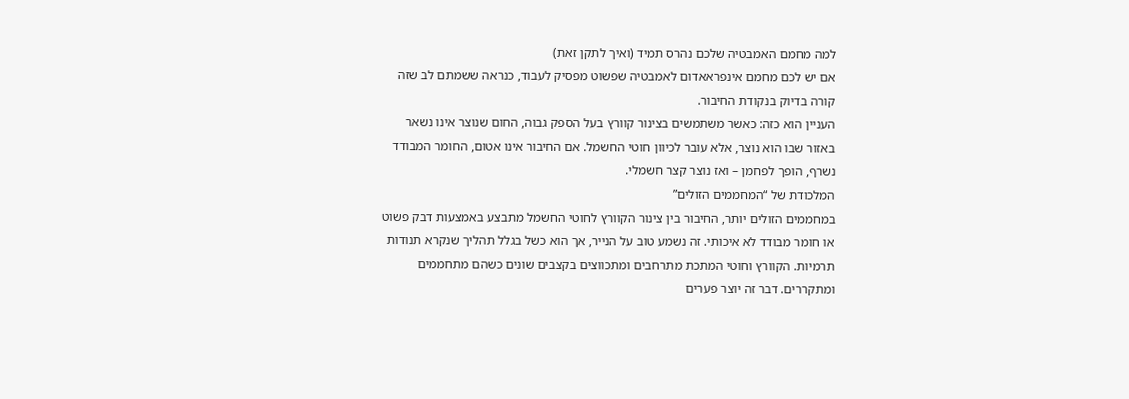למה מחמם האמבטיה שלכם נהרס תמיד (ואיך לתקן זאת)
אם יש לכם מחמם אינפראאדום לאמבטיה שפשוט מפסיק לעבוד, כנראה ששמתם לב שזה קורה בדיוק בנקודת החיבור.
העניין הוא כזה: כאשר משתמשים בצינור קוורץ בעל הספק גבוה, החום שנוצר אינו נשאר באזור שבו הוא נוצר, אלא עובר לכיוון חוטי החשמל. אם החיבור אינו אטום, החומר המבודד נשרף, הופך לפחמן – ואז נוצר קצר חשמלי.
המלכודת של “המחממים הזולים”
במחממים הזולים יותר, החיבור בין צינור הקוורץ לחוטי החשמל מתבצע באמצעות דבק פשוט או חומר מבודד לא איכותי. זה נשמע טוב על הנייר, אך הוא כשל בגלל תהליך שנקרא תנודות תרמיות. הקוורץ וחוטי המתכת מתרחבים ומתכווצים בקצבים שונים כשהם מתחממים ומתקררים. דבר זה יוצר פערים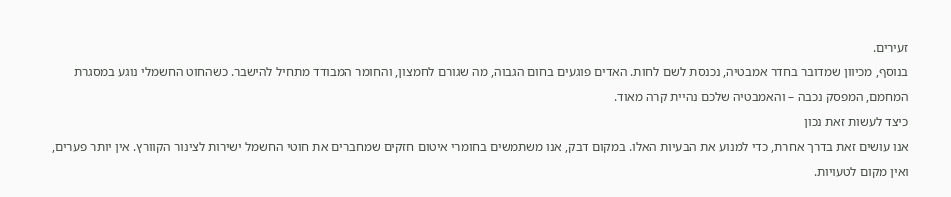זעירים.
בנוסף, מכיוון שמדובר בחדר אמבטיה, נכנסת לשם לחות. האדים פוגעים בחום הגבוה, מה שגורם לחמצון, והחומר המבודד מתחיל להישבר. כשהחוט החשמלי נוגע במסגרת המחמם, המפסק נכבה – והאמבטיה שלכם נהיית קרה מאוד.
כיצד לעשות זאת נכון
אנו עושים זאת בדרך אחרת, כדי למנוע את הבעיות האלו. במקום דבק, אנו משתמשים בחומרי איטום חזקים שמחברים את חוטי החשמל ישירות לצינור הקוורץ. אין יותר פערים, ואין מקום לטעויות.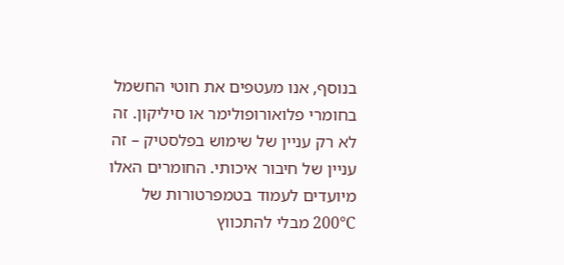בנוסף, אנו מעטפים את חוטי החשמל בחומרי פלואורופולימר או סיליקון. זה לא רק עניין של שימוש בפלסטיק – זה עניין של חיבור איכותי. החומרים האלו מיועדים לעמוד בטמפרטורות של 200°C מבלי להתכווץ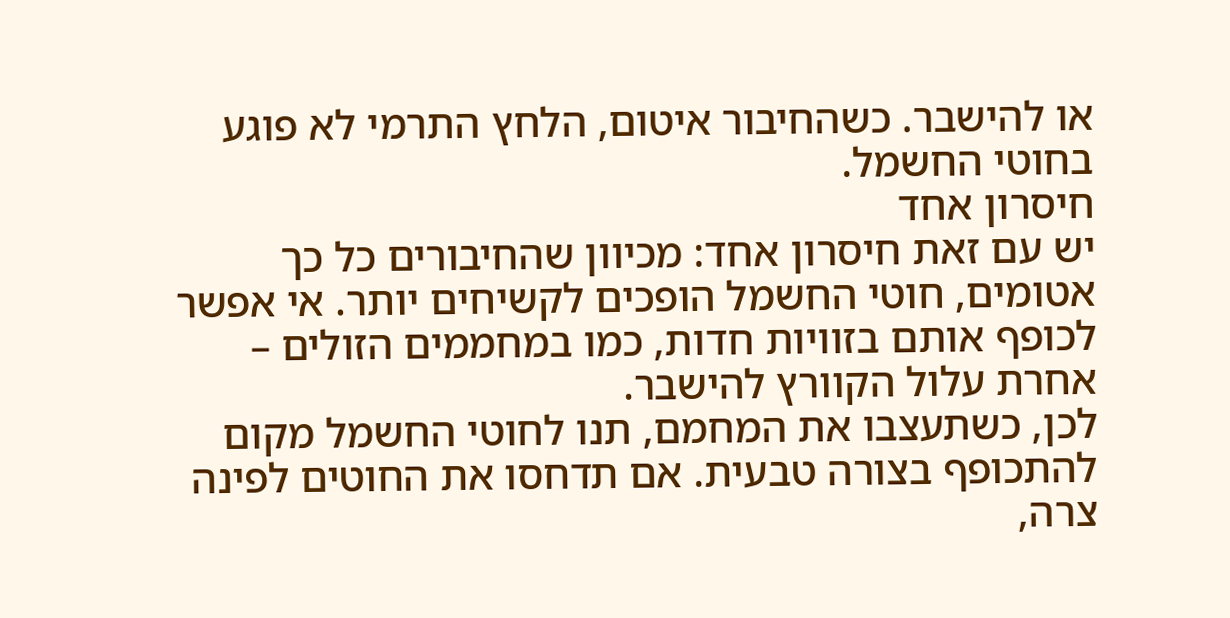או להישבר. כשהחיבור איטום, הלחץ התרמי לא פוגע בחוטי החשמל.
חיסרון אחד
יש עם זאת חיסרון אחד: מכיוון שהחיבורים כל כך אטומים, חוטי החשמל הופכים לקשיחים יותר. אי אפשר לכופף אותם בזוויות חדות, כמו במחממים הזולים – אחרת עלול הקוורץ להישבר.
לכן, כשתעצבו את המחמם, תנו לחוטי החשמל מקום להתכופף בצורה טבעית. אם תדחסו את החוטים לפינה צרה,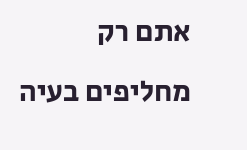אתם רק מחליפים בעיה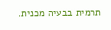תרמית בבעיה מכנית.